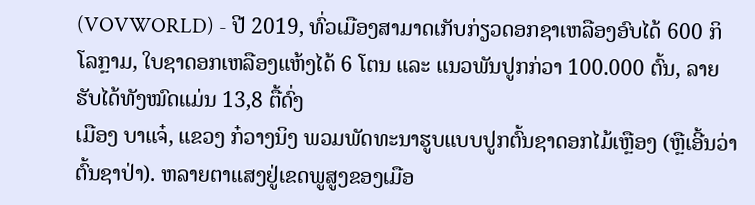(VOVWORLD) - ປີ 2019, ທົ່ວເມືອງສາມາດເກັບກ່ຽວດອກຊາເຫລືອງອົບໄດ້ 600 ກິໂລກຼາມ, ໃບຊາດອກເຫລືອງແຫ້ງໄດ້ 6 ໂຕນ ແລະ ແນວພັນປູກກ່ວາ 100.000 ຕົ້ນ, ລາຍຮັບໄດ້ທັງໝົດແມ່ນ 13,8 ຕື້ດົ່ງ
ເມືອງ ບາແຈ໋, ແຂວງ ກ໋ວາງນິງ ພວມພັດທະນາຮູບແບບປູກຕົ້ນຊາດອກໄມ້ເຫຼືອງ (ຫຼືເອີ້ນວ່າຕົ້ນຊາປ່າ). ຫລາຍຕາແສງຢູ່ເຂດພູສູງຂອງເມືອ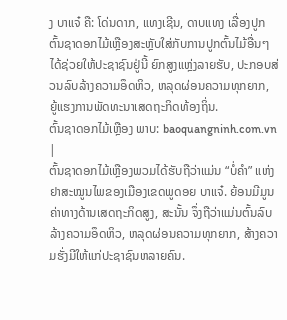ງ ບາແຈ໋ ຄື: ໂດ່ນດາກ, ແທງເຊີນ, ດາບແທງ ເລື່ອງປູກຕົ້ນຊາດອກໄມ້ເຫຼືອງສະຫຼັບໃສ່ກັບການປູກຕົ້ນໄມ້ອື່ນໆ ໄດ້ຊ່ວຍໃຫ້ປະຊາຊົນຢູ່ນີ້ ຍົກສູງແຫຼ່ງລາຍຮັບ, ປະກອບສ່ວນລົບລ້າງຄວາມອຶດຫິວ, ຫລຸດຜ່ອນຄວາມທຸກຍາກ, ຍູ້ແຮງການພັດທະນາເສດຖະກິດທ້ອງຖິ່ນ.
ຕົ້ນຊາດອກໄມ້ເຫຼືອງ ພາບ: baoquangninh.com.vn |
ຕົ້ນຊາດອກໄມ້ເຫຼືອງພວມໄດ້ຮັບຖືວ່າແມ່ນ “ບໍ່ຄຳ” ແຫ່ງຢາສະໝູນໄພຂອງເມືອງເຂດພູດອຍ ບາແຈ໋. ຍ້ອນມີມູນຄ່າທາງດ້ານເສດຖະກິດສູງ, ສະນັ້ນ ຈຶ່ງຖືວ່າແມ່ນຕົ້ນລົບລ້າງຄວາມອຶດຫິວ, ຫລຸດຜ່ອນຄວາມທຸກຍາກ, ສ້າງຄວາມຮັ່ງມີໃຫ້ແກ່ປະຊາຊົນຫລາຍຄົນ.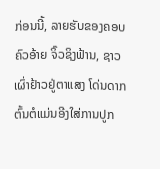ກ່ອນນີ້, ລາຍຮັບຂອງຄອບຄົວອ້າຍ ຈິ໊ວຊິງຟ້ານ, ຊາວເຜົ່າຢ້າວຢູ່ຕາແສງ ໂດ່ນດາກ ຕົ້ນຕໍແມ່ນອີງໃສ່ການປູກ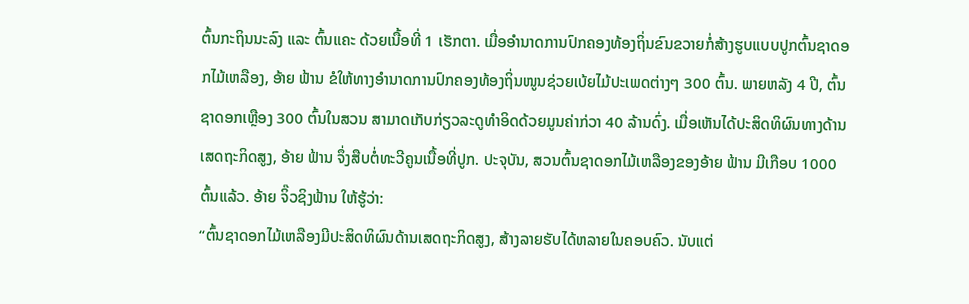ຕົ້ນກະຖິນນະລົງ ແລະ ຕົ້ນແຄະ ດ້ວຍເນື້ອທີ່ 1 ເຮັກຕາ. ເມື່ອອຳນາດການປົກຄອງທ້ອງຖິ່ນຂົນຂວາຍກໍ່ສ້າງຮູບແບບປູກຕົ້ນຊາດອກໄມ້ເຫລືອງ, ອ້າຍ ຟ້ານ ຂໍໃຫ້ທາງອຳນາດການປົກຄອງທ້ອງຖິ່ນໜູນຊ່ວຍເບ້ຍໄມ້ປະເພດຕ່າງໆ 300 ຕົ້ນ. ພາຍຫລັງ 4 ປີ, ຕົ້ນຊາດອກເຫຼືອງ 300 ຕົ້ນໃນສວນ ສາມາດເກັບກ່ຽວລະດູທຳອິດດ້ວຍມູນຄ່າກ່ວາ 40 ລ້ານດົ່ງ. ເມື່ອເຫັນໄດ້ປະສິດທິຜົນທາງດ້ານເສດຖະກິດສູງ, ອ້າຍ ຟ້ານ ຈຶ່ງສືບຕໍ່ທະວີຄູນເນື້ອທີ່ປູກ. ປະຈຸບັນ, ສວນຕົ້ນຊາດອກໄມ້ເຫລືອງຂອງອ້າຍ ຟ້ານ ມີເກືອບ 1000 ຕົ້ນແລ້ວ. ອ້າຍ ຈິ໊ວຊິງຟ້ານ ໃຫ້ຮູ້ວ່າ:
“ຕົ້ນຊາດອກໄມ້ເຫລືອງມີປະສິດທິຜົນດ້ານເສດຖະກິດສູງ, ສ້າງລາຍຮັບໄດ້ຫລາຍໃນຄອບຄົວ. ນັບແຕ່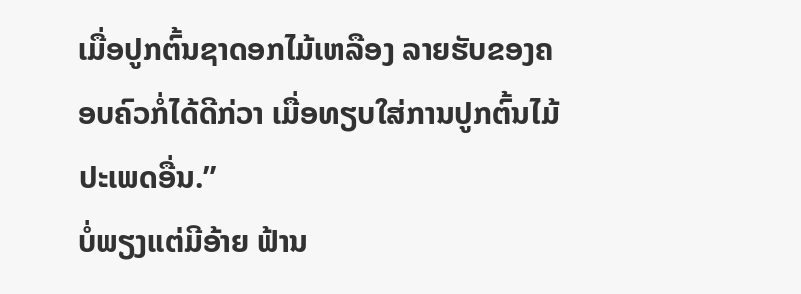ເມື່ອປູກຕົ້ນຊາດອກໄມ້ເຫລືອງ ລາຍຮັບຂອງຄອບຄົວກໍ່ໄດ້ດີກ່ວາ ເມື່ອທຽບໃສ່ການປູກຕົ້ນໄມ້ປະເພດອື່ນ.”
ບໍ່ພຽງແຕ່ມີອ້າຍ ຟ້ານ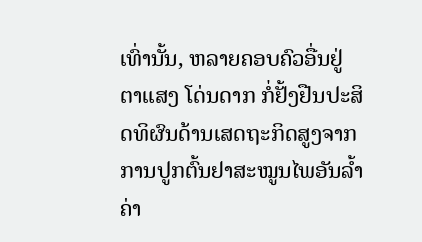ເທົ່ານັ້ນ, ຫລາຍຄອບຄົວອື່ນຢູ່ຕາແສງ ໂດ່ນດາກ ກໍ່ຢັ້ງຢືນປະສິດທິຜົນດ້ານເສດຖະກິດສູງຈາກການປູກຕົ້ນຢາສະໝູນໄພອັນລ້ຳຄ່າ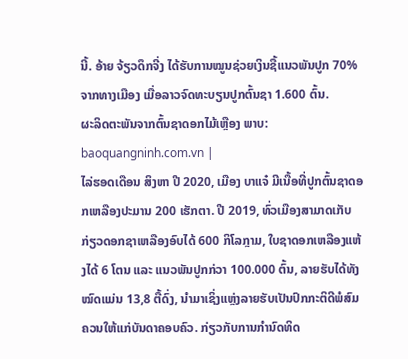ນີ້. ອ້າຍ ຈ້ຽວດຶກຈີ່ງ ໄດ້ຮັບການໝູນຊ່ວຍເງິນຊື້ແນວພັນປູກ 70% ຈາກທາງເມືອງ ເມື່ອລາວຈົດທະບຽນປູກຕົ້ນຊາ 1.600 ຕົ້ນ.
ຜະລິດຕະພັນຈາກຕົ້ນຊາດອກໄມ້ເຫຼືອງ ພາບ: baoquangninh.com.vn |
ໄລ່ຮອດເດືອນ ສິງຫາ ປີ 2020, ເມືອງ ບາແຈ໋ ມີເນື້ອທີ່ປູກຕົ້ນຊາດອກເຫລືອງປະມານ 200 ເຮັກຕາ. ປີ 2019, ທົ່ວເມືອງສາມາດເກັບກ່ຽວດອກຊາເຫລືອງອົບໄດ້ 600 ກິໂລກຼາມ, ໃບຊາດອກເຫລືອງແຫ້ງໄດ້ 6 ໂຕນ ແລະ ແນວພັນປູກກ່ວາ 100.000 ຕົ້ນ, ລາຍຮັບໄດ້ທັງໝົດແມ່ນ 13,8 ຕື້ດົ່ງ, ນຳມາເຊິ່ງແຫຼ່ງລາຍຮັບເປັນປົກກະຕິດີພໍສົມຄວນໃຫ້ແກ່ບັນດາຄອບຄົວ. ກ່ຽວກັບການກຳນົດທິດ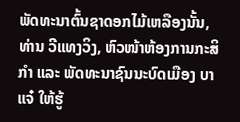ພັດທະນາຕົ້ນຊາດອກໄມ້ເຫລືອງນັ້ນ, ທ່ານ ວີແທງວິງ, ຫົວໜ້າຫ້ອງການກະສິກຳ ແລະ ພັດທະນາຊົນນະບົດເມືອງ ບາແຈ໋ ໃຫ້ຮູ້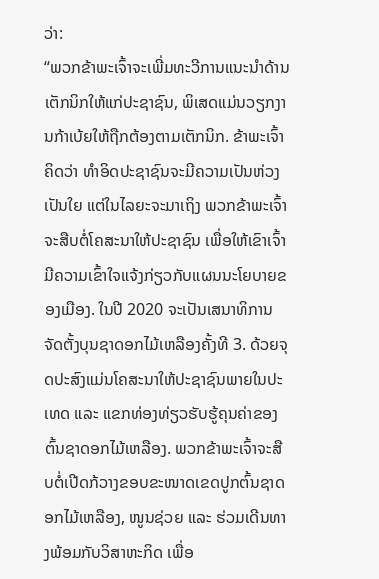ວ່າ:
“ພວກຂ້າພະເຈົ້າຈະເພີ່ມທະວີການແນະນຳດ້ານເຕັກນິກໃຫ້ແກ່ປະຊາຊົນ, ພິເສດແມ່ນວຽກງານກ້າເບ້ຍໃຫ້ຖືກຕ້ອງຕາມເຕັກນິກ. ຂ້າພະເຈົ້າຄິດວ່າ ທຳອິດປະຊາຊົນຈະມີຄວາມເປັນຫ່ວງເປັນໃຍ ແຕ່ໃນໄລຍະຈະມາເຖິງ ພວກຂ້າພະເຈົ້າຈະສືບຕໍ່ໂຄສະນາໃຫ້ປະຊາຊົນ ເພື່ອໃຫ້ເຂົາເຈົ້າມີຄວາມເຂົ້າໃຈແຈ້ງກ່ຽວກັບແຜນນະໂຍບາຍຂອງເມືອງ. ໃນປີ 2020 ຈະເປັນເສນາທິການ ຈັດຕັ້ງບຸນຊາດອກໄມ້ເຫລືອງຄັ້ງທີ 3. ດ້ວຍຈຸດປະສົງແມ່ນໂຄສະນາໃຫ້ປະຊາຊົນພາຍໃນປະເທດ ແລະ ແຂກທ່ອງທ່ຽວຮັບຮູ້ຄຸນຄ່າຂອງຕົ້ນຊາດອກໄມ້ເຫລືອງ. ພວກຂ້າພະເຈົ້າຈະສືບຕໍ່ເປີດກ້ວາງຂອບຂະໜາດເຂດປູກຕົ້ນຊາດອກໄມ້ເຫລືອງ, ໜູນຊ່ວຍ ແລະ ຮ່ວມເດີນທາງພ້ອມກັບວິສາຫະກິດ ເພື່ອ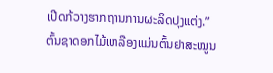ເປີດກ້ວາງຮາກຖານການຜະລິດປຸງແຕ່ງ.”
ຕົ້ນຊາດອກໄມ້ເຫລືອງແມ່ນຕົ້ນຢາສະໝູນ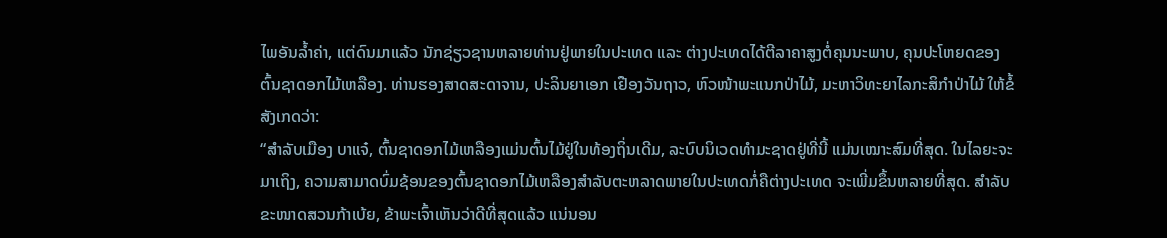ໄພອັນລ້ຳຄ່າ, ແຕ່ດົນມາແລ້ວ ນັກຊ່ຽວຊານຫລາຍທ່ານຢູ່ພາຍໃນປະເທດ ແລະ ຕ່າງປະເທດໄດ້ຕີລາຄາສູງຕໍ່ຄຸນນະພາບ, ຄຸນປະໂຫຍດຂອງຕົ້ນຊາດອກໄມ້ເຫລືອງ. ທ່ານຮອງສາດສະດາຈານ, ປະລິນຍາເອກ ເຢືອງວັນຖາວ, ຫົວໜ້າພະແນກປ່າໄມ້, ມະຫາວິທະຍາໄລກະສິກຳປ່າໄມ້ ໃຫ້ຂໍ້ສັງເກດວ່າ:
“ສຳລັບເມືອງ ບາແຈ໋, ຕົ້ນຊາດອກໄມ້ເຫລືອງແມ່ນຕົ້ນໄມ້ຢູ່ໃນທ້ອງຖິ່ນເດີມ, ລະບົບນິເວດທຳມະຊາດຢູ່ທີ່ນີ້ ແມ່ນເໝາະສົມທີ່ສຸດ. ໃນໄລຍະຈະມາເຖິງ, ຄວາມສາມາດບົ່ມຊ້ອນຂອງຕົ້ນຊາດອກໄມ້ເຫລືອງສຳລັບຕະຫລາດພາຍໃນປະເທດກໍ່ຄືຕ່າງປະເທດ ຈະເພີ່ມຂຶ້ນຫລາຍທີ່ສຸດ. ສຳລັບຂະໜາດສວນກ້າເບ້ຍ, ຂ້າພະເຈົ້າເຫັນວ່າດີທີ່ສຸດແລ້ວ ແນ່ນອນ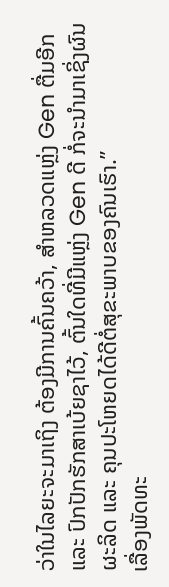ວ່າໃນໄລຍະຈະມາເຖິງ ຕ້ອງມີການຄົ້ນຄວ້າ, ສຳຫລວດແຫຼ່ງ Gen ຕື່ມອີກ ແລະ ປົກປັກຮັກສາເບ້ຍຊາໄວ້, ຕົ້ນໃດທີ່ມີແຫຼ່ງ Gen ດີ ກໍ່ຈະນຳມາເຊິ່ງຜົນຜະລິດ ແລະ ຄຸນປະໂຫຍດໄດ້ດີຕໍ່ສຸຂະພາບຂອງຄົນເຮົາ.”
ເລື່ອງພັດທະ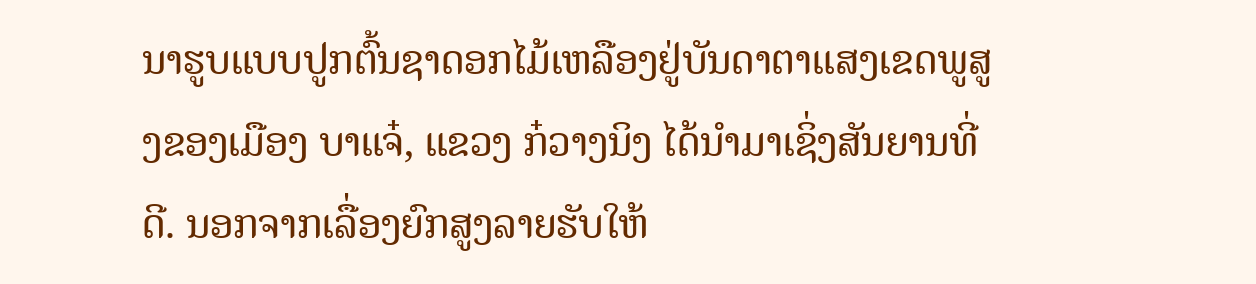ນາຮູບແບບປູກຕົ້ນຊາດອກໄມ້ເຫລືອງຢູ່ບັນດາຕາແສງເຂດພູສູງຂອງເມືອງ ບາແຈ໋, ແຂວງ ກ໋ວາງນິງ ໄດ້ນຳມາເຊິ່ງສັນຍານທີ່ດີ. ນອກຈາກເລື່ອງຍົກສູງລາຍຮັບໃຫ້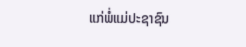ແກ່ພໍ່ແມ່ປະຊາຊົນ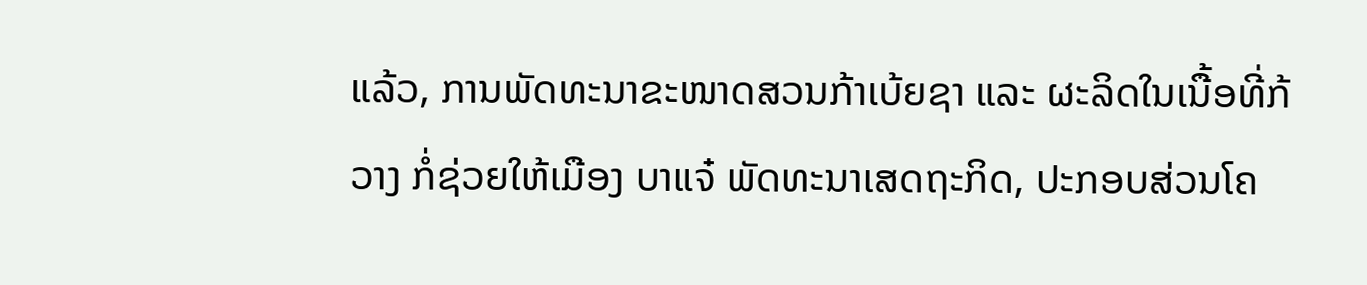ແລ້ວ, ການພັດທະນາຂະໜາດສວນກ້າເບ້ຍຊາ ແລະ ຜະລິດໃນເນື້ອທີ່ກ້ວາງ ກໍ່ຊ່ວຍໃຫ້ເມືອງ ບາແຈ໋ ພັດທະນາເສດຖະກິດ, ປະກອບສ່ວນໂຄ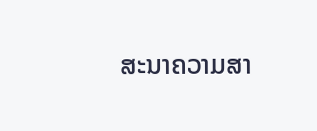ສະນາຄວາມສາ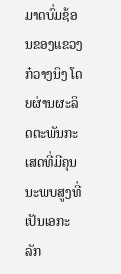ມາດບົ່ມຊ້ອນຂອງແຂວງ ກ໋ວາງນິງ ໂດຍຜ່ານຜະລິດຕະພັນກະເສດທີ່ມີຄຸນນະພບສູງທີ່ເປັນເອກະລັກ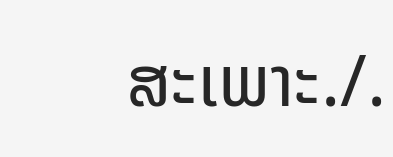ສະເພາະ./.